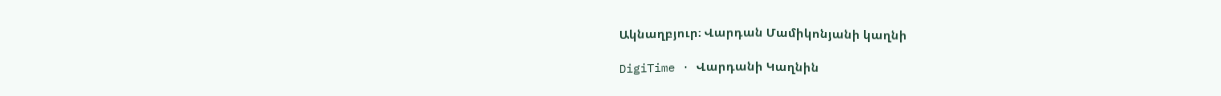Ակնաղբյուր։ Վարդան Մամիկոնյանի կաղնի

DigiTime · Վարդանի Կաղնին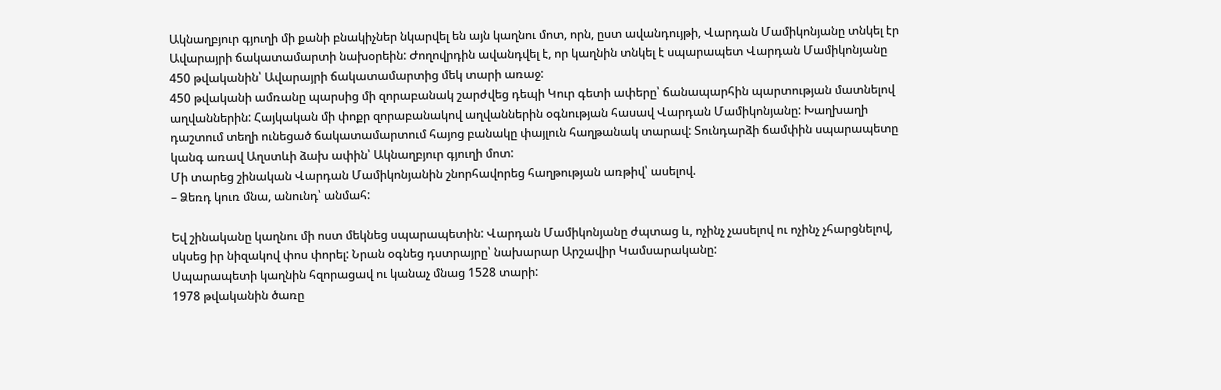Ակնաղբյուր գյուղի մի քանի բնակիչներ նկարվել են այն կաղնու մոտ, որն, ըստ ավանդույթի, Վարդան Մամիկոնյանը տնկել էր Ավարայրի ճակատամարտի նախօրեին: Ժողովրդին ավանդվել է, որ կաղնին տնկել է սպարապետ Վարդան Մամիկոնյանը 450 թվականին՝ Ավարայրի ճակատամարտից մեկ տարի առաջ:
450 թվականի ամռանը պարսից մի զորաբանակ շարժվեց դեպի Կուր գետի ափերը՝ ճանապարհին պարտության մատնելով աղվաններին: Հայկական մի փոքր զորաբանակով աղվաններին օգնության հասավ Վարդան Մամիկոնյանը: Խաղխաղի դաշտում տեղի ունեցած ճակատամարտում հայոց բանակը փայլուն հաղթանակ տարավ: Տունդարձի ճամփին սպարապետը կանգ առավ Աղստևի ձախ ափին՝ Ակնաղբյուր գյուղի մոտ:
Մի տարեց շինական Վարդան Մամիկոնյանին շնորհավորեց հաղթության առթիվ՝ ասելով.
– Ձեռդ կուռ մնա, անունդ՝ անմահ:

Եվ շինականը կաղնու մի ոստ մեկնեց սպարապետին: Վարդան Մամիկոնյանը ժպտաց և, ոչինչ չասելով ու ոչինչ չհարցնելով, սկսեց իր նիզակով փոս փորել: Նրան օգնեց դստրայրը՝ նախարար Արշավիր Կամսարականը:
Սպարապետի կաղնին հզորացավ ու կանաչ մնաց 1528 տարի:
1978 թվականին ծառը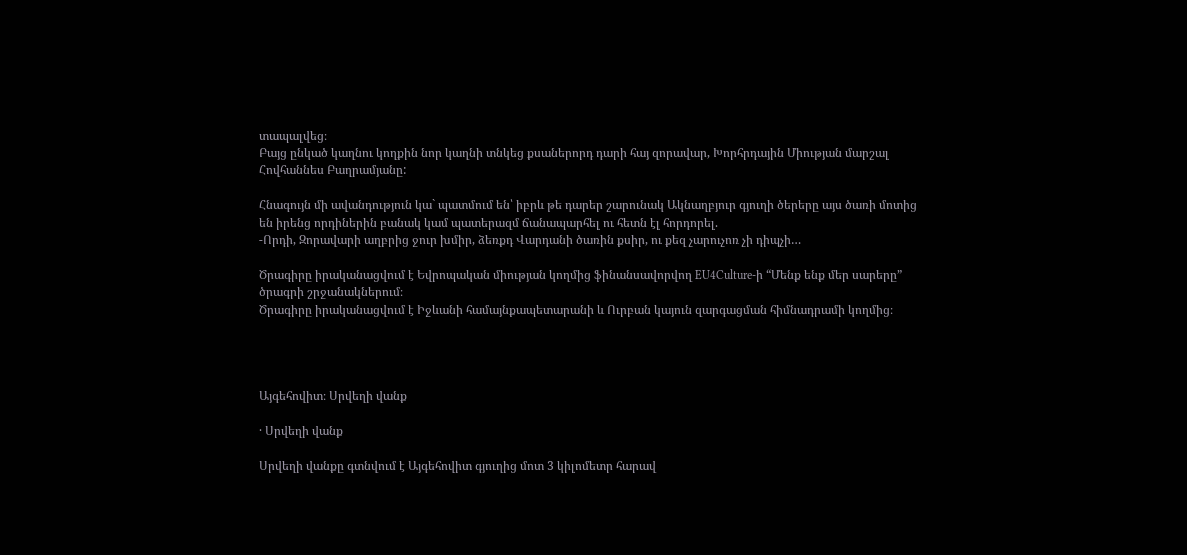տապալվեց։
Բայց ընկած կաղնու կողքին նոր կաղնի տնկեց քսաներորդ դարի հայ զորավար, Խորհրդային Միության մարշալ Հովհաննես Բաղրամյանը:

Հնագույն մի ավանդություն կա` պատմում են՝ իբրև թե դարեր շարունակ Ակնաղբյուր գյուղի ծերերը այս ծառի մոտից են իրենց որդիներին բանակ կամ պատերազմ ճանապարհել ու հետն էլ հորդորել.
-Որդի, Զորավարի աղբրից ջուր խմիր, ձեռքդ Վարդանի ծառին քսիր, ու քեզ չարուչոռ չի դիպչի…

Ծրագիրը իրականացվում է Եվրոպական միության կողմից ֆինանսավորվող EU4Culture-ի “Մենք ենք մեր սարերը” ծրագրի շրջանակներում։
Ծրագիրը իրականացվում է Իջևանի համայնքապետարանի և Ուրբան կայուն զարգացման հիմնադրամի կողմից։




Այգեհովիտ։ Սրվեղի վանք

· Սրվեղի վանք

Սրվեղի վանքը գտնվում է Այգեհովիտ գյուղից մոտ 3 կիլոմետր հարավ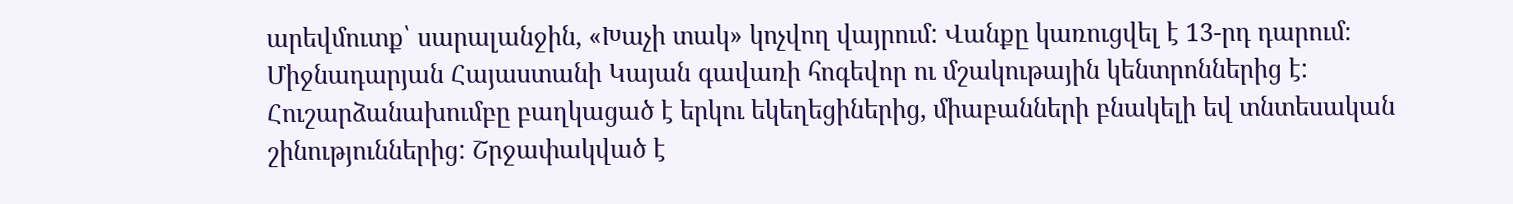արեվմուտք՝ սարալանջին, «Խաչի տակ» կոչվող վայրում: Վանքը կառուցվել է 13-րդ դարում։ Միջնադարյան Հայաստանի Կայան գավառի հոգեվոր ու մշակութային կենտրոններից է: Հուշարձանախումբը բաղկացած է երկու եկեղեցիներից, միաբանների բնակելի եվ տնտեսական շինություններից: Շրջափակված է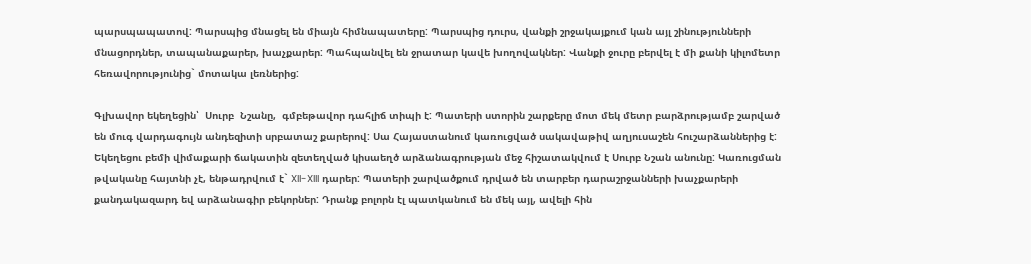պարսպապատով: Պարսպից մնացել են միայն հիմնապատերը: Պարսպից դուրս, վանքի շրջակայքում կան այլ շինությունների մնացորդներ, տապանաքարեր, խաչքարեր: Պահպանվել են ջրատար կավե խողովակներ: Վանքի ջուրը բերվել է մի քանի կիլոմետր հեռավորությունից` մոտակա լեռներից:

Գլխավոր եկեղեցին՝  Սուրբ  Նշանը,  գմբեթավոր դահլիճ տիպի է: Պատերի ստորին շարքերը մոտ մեկ մետր բարձրությամբ շարված են մուգ վարդագույն անդեզիտի սրբատաշ քարերով: Սա Հայաստանում կառուցված սակավաթիվ աղյուսաշեն հուշարձաններից է: Եկեղեցու բեմի վիմաքարի ճակատին զետեղված կիսաեղծ արձանագրության մեջ հիշատակվում է Սուրբ Նշան անունը: Կառուցման թվականը հայտնի չէ, ենթադրվում է` XII-XIII դարեր: Պատերի շարվածքում դրված են տարբեր դարաշրջանների խաչքարերի քանդակազարդ եվ արձանագիր բեկորներ: Դրանք բոլորն էլ պատկանում են մեկ այլ, ավելի հին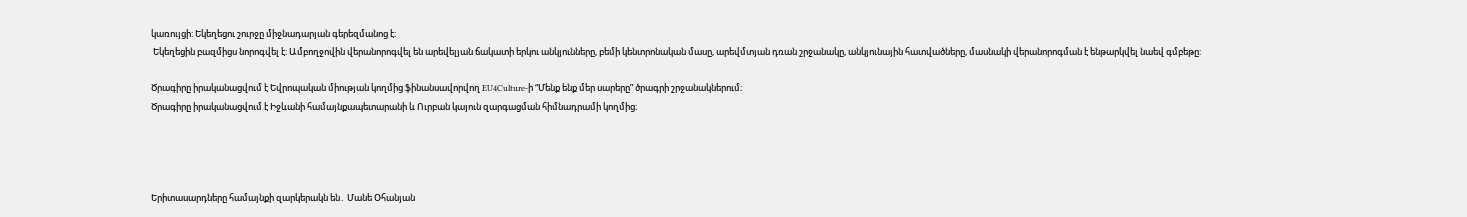կառույցի: Եկեղեցու շուրջը միջնադարյան գերեզմանոց է։
 Եկեղեցին բազմիցս նորոգվել է: Ամբողջովին վերանորոգվել են արեվելյան ճակատի երկու անկյունները, բեմի կենտրոնական մասը, արեվմտյան դռան շրջանակը, անկյունային հատվածները, մասնակի վերանորոգման է ենթարկվել նաեվ գմբեթը:

Ծրագիրը իրականացվում է Եվրոպական միության կողմից ֆինանսավորվող EU4Culture-ի “Մենք ենք մեր սարերը” ծրագրի շրջանակներում։
Ծրագիրը իրականացվում է Իջևանի համայնքապետարանի և Ուրբան կայուն զարգացման հիմնադրամի կողմից։




Երիտասարդները համայնքի զարկերակն են․ Մանե Օհանյան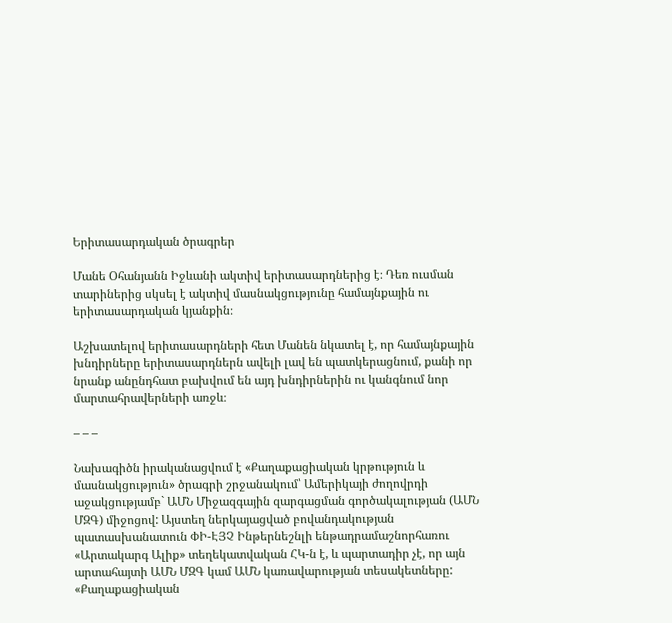Երիտասարդական ծրագրեր

Մանե Օհանյանն Իջևանի ակտիվ երիտասարդներից է։ Դեռ ուսման տարիներից սկսել է ակտիվ մասնակցությունը համայնքային ու երիտասարդական կյանքին։

Աշխատելով երիտասարդների հետ Մանեն նկատել է, որ համայնքային խնդիրները երիտասարդներն ավելի լավ են պատկերացնում, քանի որ նրանք անընդհատ բախվում են այդ խնդիրներին ու կանգնում նոր մարտահրավերների առջև։

– – –

Նախագիծն իրականացվում է «Քաղաքացիական կրթություն և մասնակցություն» ծրագրի շրջանակում՝ Ամերիկայի ժողովրդի աջակցությամբ` ԱՄՆ Միջազգային զարգացման գործակալության (ԱՄՆ ՄԶԳ) միջոցով: Այստեղ ներկայացված բովանդակության պատասխանատուն ՓԻ-ԷՅՉ Ինթերնեշնլի ենթադրամաշնորհառու «Արտակարգ Ալիք» տեղեկատվական ՀԿ-ն է, և պարտադիր չէ, որ այն արտահայտի ԱՄՆ ՄԶԳ կամ ԱՄՆ կառավարության տեսակետները: «Քաղաքացիական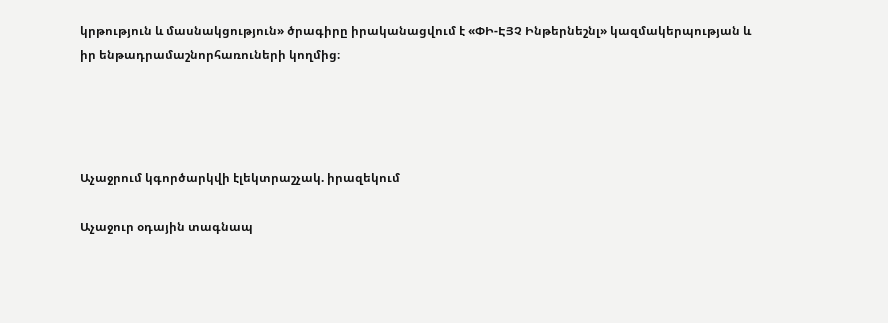կրթություն և մասնակցություն» ծրագիրը իրականացվում է «ՓԻ-ԷՅՉ Ինթերնեշնլ» կազմակերպության և իր ենթադրամաշնորհառուների կողմից։




Աչաջրում կգործարկվի էլեկտրաշչակ. իրազեկում

Աչաջուր օդային տագնապ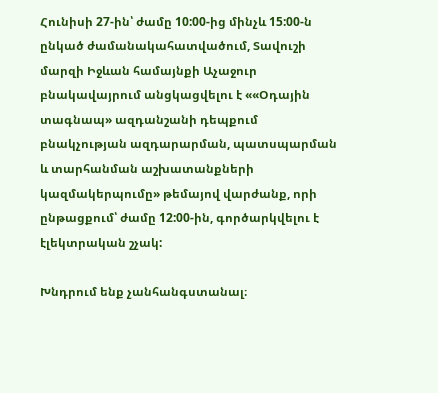Հունիսի 27-ին՝ ժամը 10:00-ից մինչև 15:00-ն ընկած ժամանակահատվածում, Տավուշի մարզի Իջևան համայնքի Աչաջուր բնակավայրում անցկացվելու է ««Օդային տագնապ» ազդանշանի դեպքում բնակչության ազդարարման, պատսպարման և տարհանման աշխատանքների կազմակերպումը» թեմայով վարժանք, որի ընթացքում՝ ժամը 12:00-ին, գործարկվելու է էլեկտրական շչակ:

Խնդրում ենք չանհանգստանալ։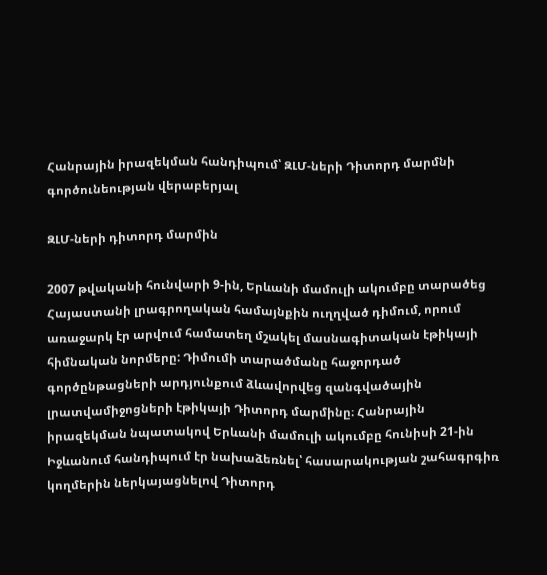Հանրային իրազեկման հանդիպում՝ ԶԼՄ-ների Դիտորդ մարմնի գործունեության վերաբերյալ

ԶԼՄ-ների դիտորդ մարմին

2007 թվականի հունվարի 9-ին, Երևանի մամուլի ակումբը տարածեց Հայաստանի լրագրողական համայնքին ուղղված դիմում, որում առաջարկ էր արվում համատեղ մշակել մասնագիտական էթիկայի հիմնական նորմերը: Դիմումի տարածմանը հաջորդած գործընթացների արդյունքում ձևավորվեց զանգվածային լրատվամիջոցների էթիկայի Դիտորդ մարմինը։ Հանրային իրազեկման նպատակով Երևանի մամուլի ակումբը հունիսի 21-ին Իջևանում հանդիպում էր նախաձեռնել՝ հասարակության շահագրգիռ կողմերին ներկայացնելով Դիտորդ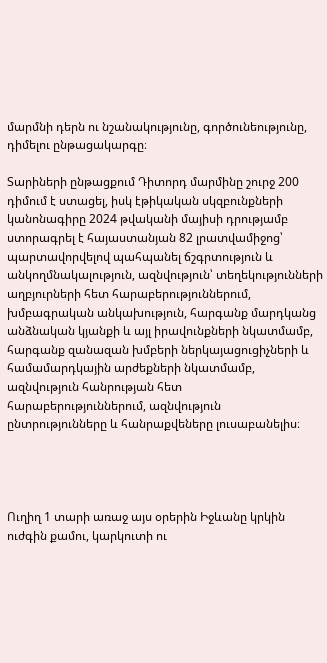մարմնի դերն ու նշանակությունը, գործունեությունը, դիմելու ընթացակարգը։

Տարիների ընթացքում Դիտորդ մարմինը շուրջ 200 դիմում է ստացել, իսկ էթիկական սկզբունքների կանոնագիրը 2024 թվականի մայիսի դրությամբ ստորագրել է հայաստանյան 82 լրատվամիջոց՝ պարտավորվելով պահպանել ճշգրտություն և անկողմնակալություն, ազնվություն՝ տեղեկությունների աղբյուրների հետ հարաբերություններում, խմբագրական անկախություն, հարգանք մարդկանց անձնական կյանքի և այլ իրավունքների նկատմամբ, հարգանք զանազան խմբերի ներկայացուցիչների և համամարդկային արժեքների նկատմամբ, ազնվություն հանրության հետ հարաբերություններում, ազնվություն ընտրությունները և հանրաքվեները լուսաբանելիս։




Ուղիղ 1 տարի առաջ այս օրերին Իջևանը կրկին ուժգին քամու, կարկուտի ու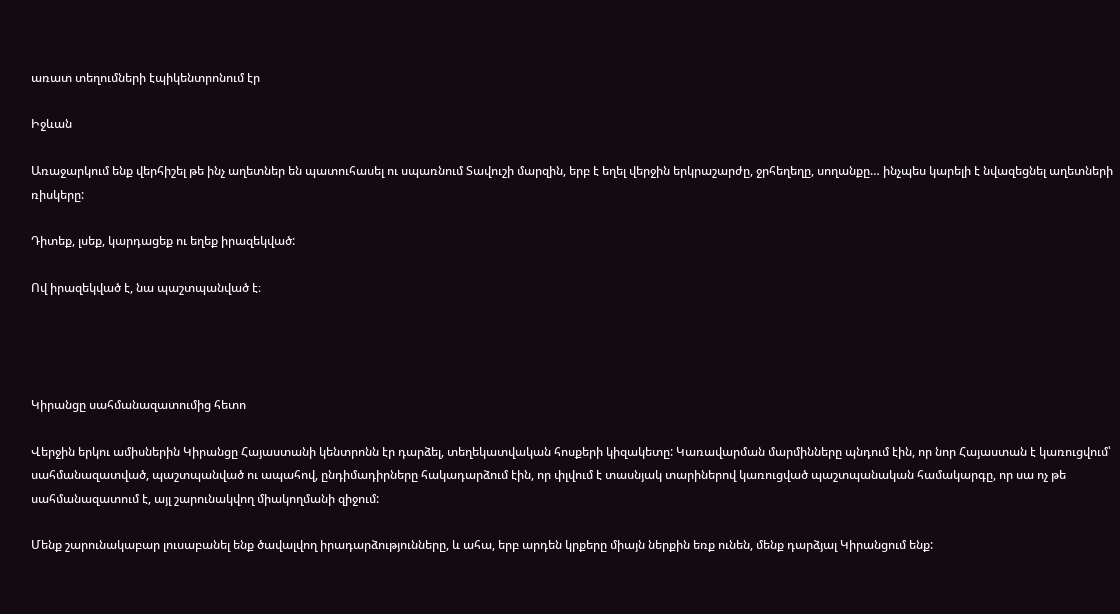առատ տեղումների էպիկենտրոնում էր

Իջևան

Առաջարկում ենք վերհիշել թե ինչ աղետներ են պատուհասել ու սպառնում Տավուշի մարզին, երբ է եղել վերջին երկրաշարժը, ջրհեղեղը, սողանքը… ինչպես կարելի է նվազեցնել աղետների ռիսկերը:

Դիտեք, լսեք, կարդացեք ու եղեք իրազեկված:

Ով իրազեկված է, նա պաշտպանված է։




Կիրանցը սահմանազատումից հետո

Վերջին երկու ամիսներին Կիրանցը Հայաստանի կենտրոնն էր դարձել, տեղեկատվական հոսքերի կիզակետը: Կառավարման մարմինները պնդում էին, որ նոր Հայաստան է կառուցվում՝ սահմանազատված, պաշտպանված ու ապահով, ընդիմադիրները հակադարձում էին, որ փլվում է տասնյակ տարիներով կառուցված պաշտպանական համակարգը, որ սա ոչ թե սահմանազատում է, այլ շարունակվող միակողմանի զիջում:

Մենք շարունակաբար լուսաբանել ենք ծավալվող իրադարձությունները, և ահա, երբ արդեն կրքերը միայն ներքին եռք ունեն, մենք դարձյալ Կիրանցում ենք: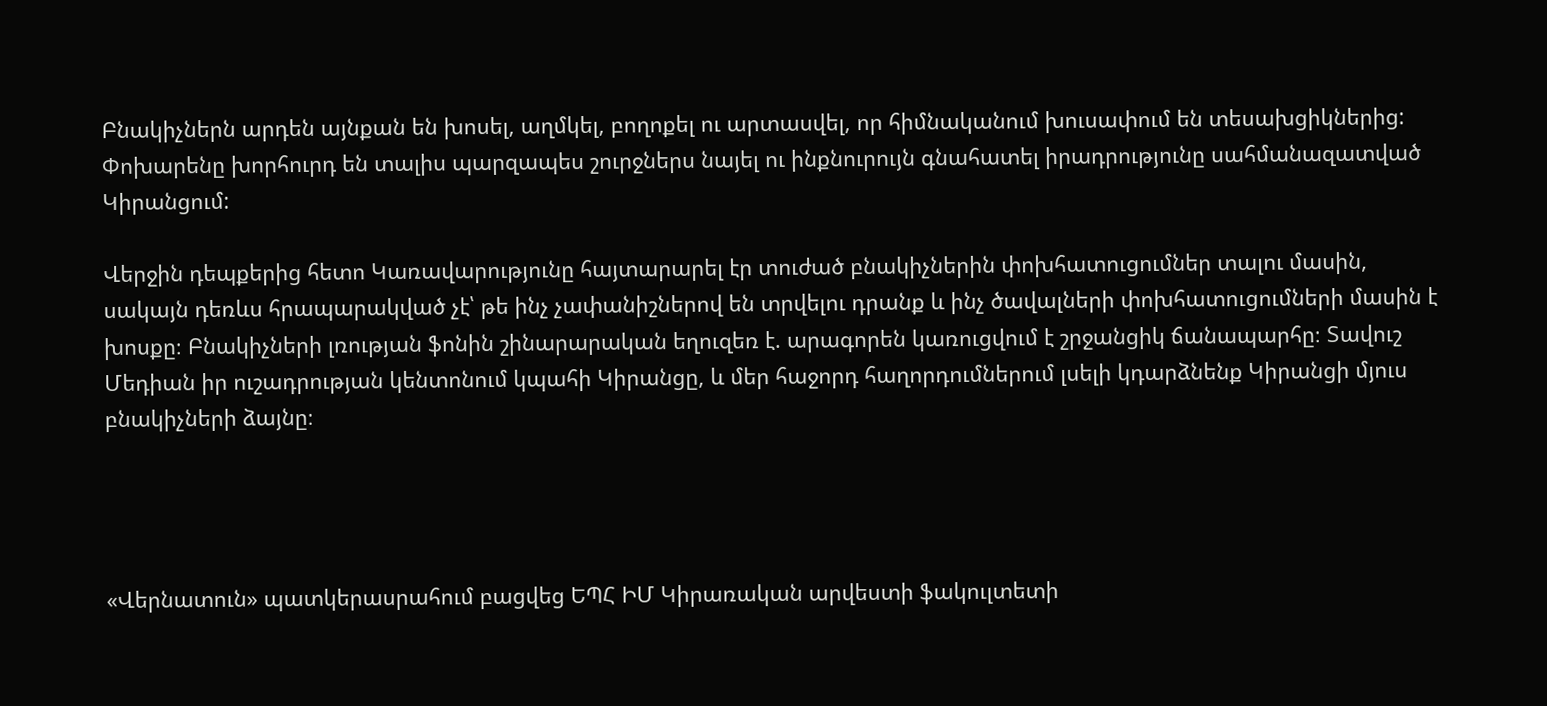Բնակիչներն արդեն այնքան են խոսել, աղմկել, բողոքել ու արտասվել, որ հիմնականում խուսափում են տեսախցիկներից: Փոխարենը խորհուրդ են տալիս պարզապես շուրջներս նայել ու ինքնուրույն գնահատել իրադրությունը սահմանազատված Կիրանցում:

Վերջին դեպքերից հետո Կառավարությունը հայտարարել էր տուժած բնակիչներին փոխհատուցումներ տալու մասին, սակայն դեռևս հրապարակված չէ՝ թե ինչ չափանիշներով են տրվելու դրանք և ինչ ծավալների փոխհատուցումների մասին է խոսքը։ Բնակիչների լռության ֆոնին շինարարական եղուզեռ է. արագորեն կառուցվում է շրջանցիկ ճանապարհը։ Տավուշ Մեդիան իր ուշադրության կենտոնում կպահի Կիրանցը, և մեր հաջորդ հաղորդումներում լսելի կդարձնենք Կիրանցի մյուս բնակիչների ձայնը։




«Վերնատուն» պատկերասրահում բացվեց ԵՊՀ ԻՄ Կիրառական արվեստի ֆակուլտետի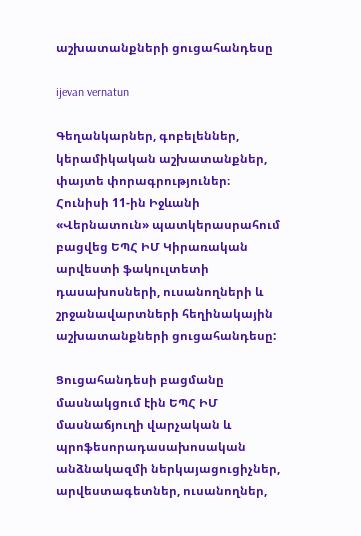աշխատանքների ցուցահանդեսը

ijevan vernatun

Գեղանկարներ, գոբելեններ, կերամիկական աշխատանքներ, փայտե փորագրություներ։
Հունիսի 11-ին Իջևանի «Վերնատուն» պատկերասրահում բացվեց ԵՊՀ ԻՄ Կիրառական արվեստի ֆակուլտետի դասախոսների, ուսանողների և շրջանավարտների հեղինակային աշխատանքների ցուցահանդեսը:

Ցուցահանդեսի բացմանը մասնակցում էին ԵՊՀ ԻՄ մասնաճյուղի վարչական և պրոֆեսորադասախոսական անձնակազմի ներկայացուցիչներ, արվեստագետներ, ուսանողներ,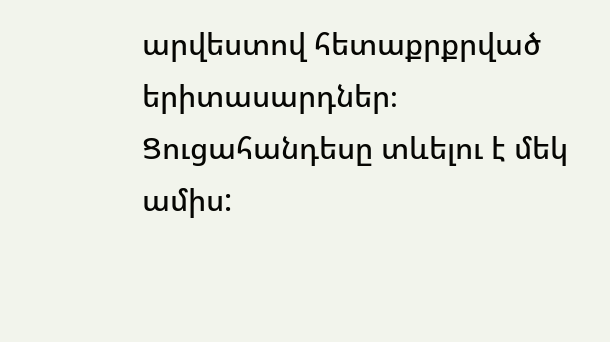արվեստով հետաքրքրված երիտասարդներ։
Ցուցահանդեսը տևելու է մեկ ամիս: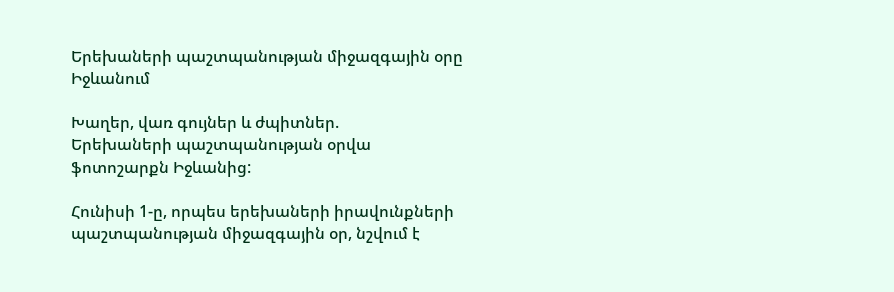Երեխաների պաշտպանության միջազգային օրը Իջևանում

Խաղեր, վառ գույներ և ժպիտներ.
Երեխաների պաշտպանության օրվա ֆոտոշարքն Իջևանից:

Հունիսի 1-ը, որպես երեխաների իրավունքների պաշտպանության միջազգային օր, նշվում է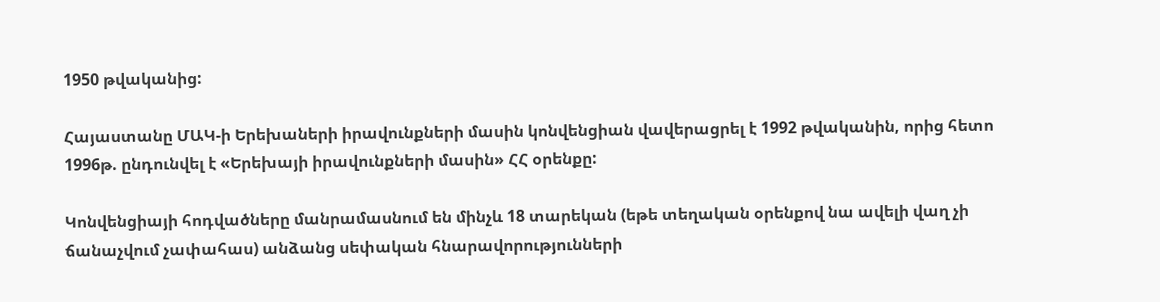1950 թվականից:

Հայաստանը ՄԱԿ-ի Երեխաների իրավունքների մասին կոնվենցիան վավերացրել է 1992 թվականին, որից հետո 1996թ. ընդունվել է «Երեխայի իրավունքների մասին» ՀՀ օրենքը:

Կոնվենցիայի հոդվածները մանրամասնում են մինչև 18 տարեկան (եթե տեղական օրենքով նա ավելի վաղ չի ճանաչվում չափահաս) անձանց սեփական հնարավորությունների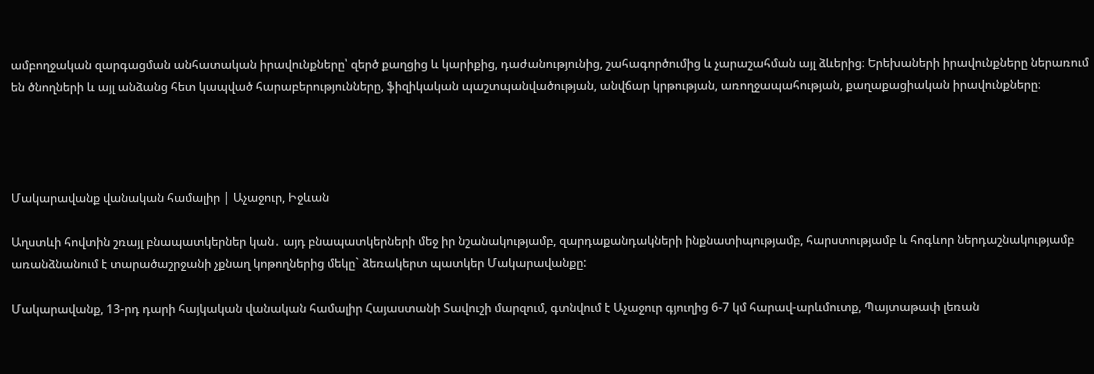ամբողջական զարգացման անհատական իրավունքները՝ զերծ քաղցից և կարիքից, դաժանությունից, շահագործումից և չարաշահման այլ ձևերից։ Երեխաների իրավունքները ներառում են ծնողների և այլ անձանց հետ կապված հարաբերությունները, ֆիզիկական պաշտպանվածության, անվճար կրթության, առողջապահության, քաղաքացիական իրավունքները։




Մակարավանք վանական համալիր | Աչաջուր, Իջևան

Աղստևի հովտին շռայլ բնապատկերներ կան․ այդ բնապատկերների մեջ իր նշանակությամբ, զարդաքանդակների ինքնատիպությամբ, հարստությամբ և հոգևոր ներդաշնակությամբ առանձնանում է տարածաշրջանի չքնաղ կոթողներից մեկը` ձեռակերտ պատկեր Մակարավանքը:

Մակարավանք, 13-րդ դարի հայկական վանական համալիր Հայաստանի Տավուշի մարզում, գտնվում է Աչաջուր գյուղից 6-7 կմ հարավ-արևմուտք, Պայտաթափ լեռան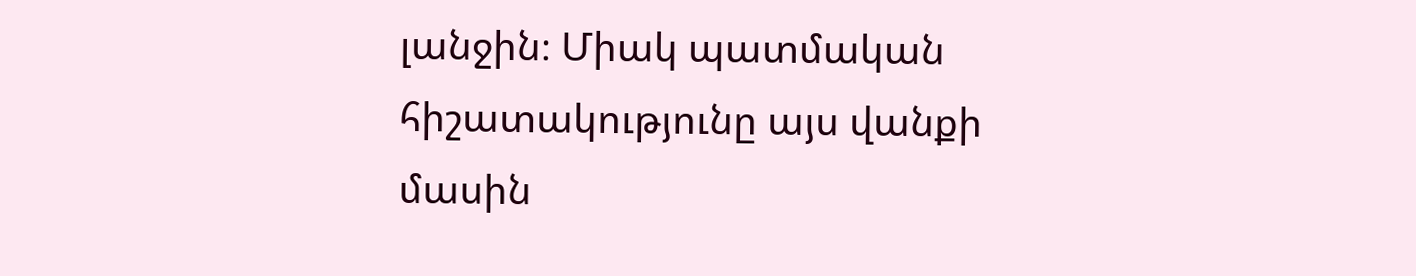լանջին։ Միակ պատմական հիշատակությունը այս վանքի մասին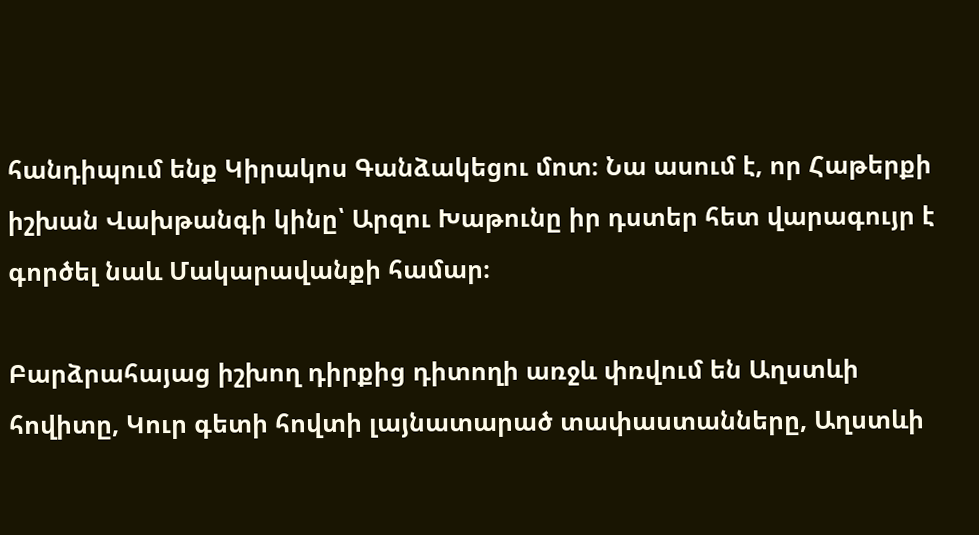հանդիպում ենք Կիրակոս Գանձակեցու մոտ։ Նա ասում է, որ Հաթերքի իշխան Վախթանգի կինը՝ Արզու Խաթունը իր դստեր հետ վարագույր է գործել նաև Մակարավանքի համար։

Բարձրահայաց իշխող դիրքից դիտողի առջև փռվում են Աղստևի հովիտը, Կուր գետի հովտի լայնատարած տափաստանները, Աղստևի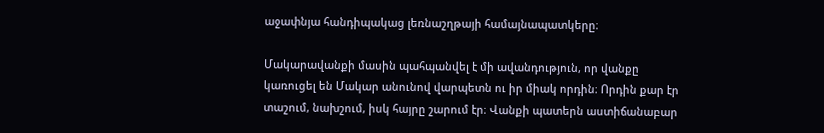աջափնյա հանդիպակաց լեռնաշղթայի համայնապատկերը։

Մակարավանքի մասին պահպանվել է մի ավանդություն, որ վանքը կառուցել են Մակար անունով վարպետն ու իր միակ որդին։ Որդին քար էր տաշում, նախշում, իսկ հայրը շարում էր։ Վանքի պատերն աստիճանաբար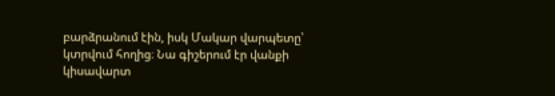բարձրանում էին, իսկ Մակար վարպետը՝ կտրվում հողից։ Նա գիշերում էր վանքի կիսավարտ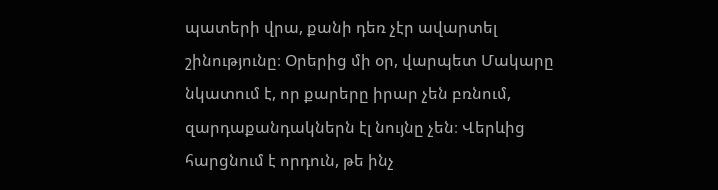պատերի վրա, քանի դեռ չէր ավարտել շինությունը։ Օրերից մի օր, վարպետ Մակարը նկատում է, որ քարերը իրար չեն բռնում, զարդաքանդակներն էլ նույնը չեն։ Վերևից հարցնում է որդուն, թե ինչ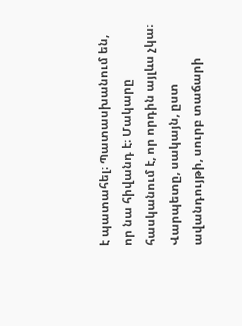է պատահել։ Պատասխանում են, որ նա հիվանդ է։ Մակարը հասկանում է, որ որդին այլևս չկա։ Վարպետը, սակայն, ըստ ավանդույթի, սուրբ տաճարի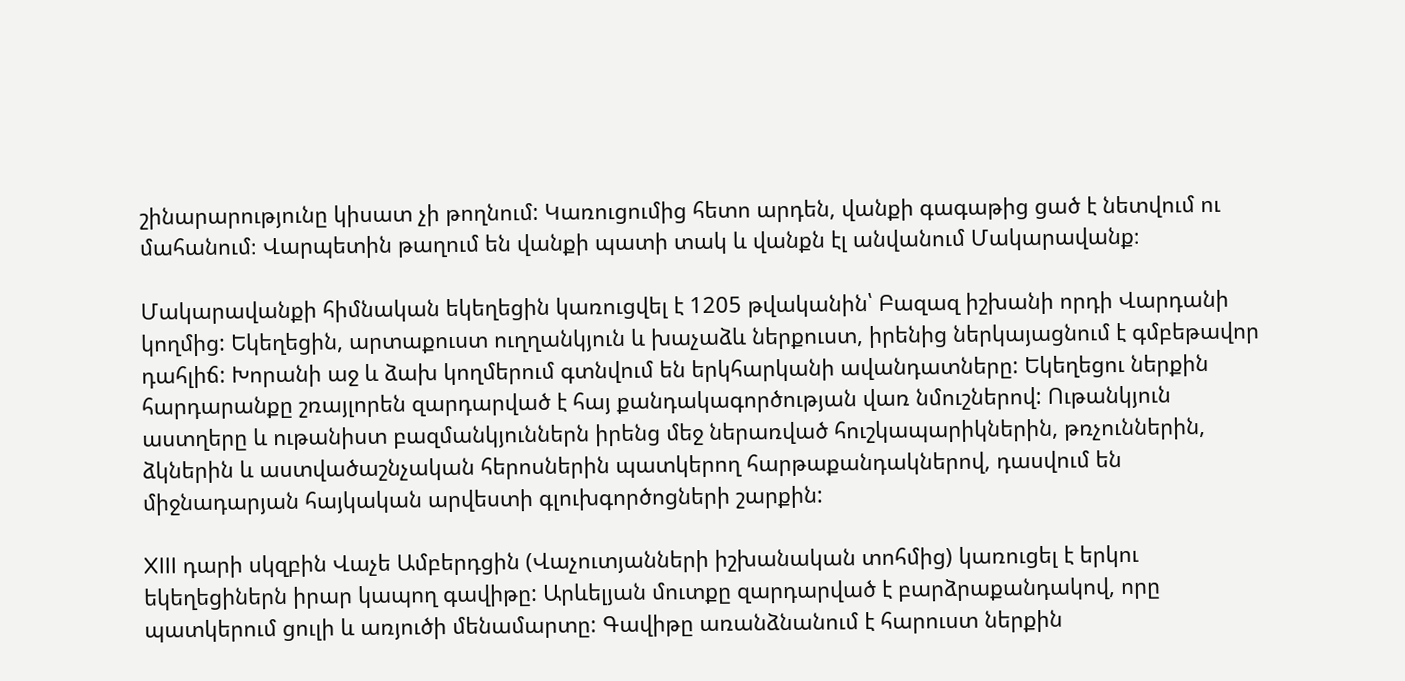շինարարությունը կիսատ չի թողնում: Կառուցումից հետո արդեն, վանքի գագաթից ցած է նետվում ու մահանում։ Վարպետին թաղում են վանքի պատի տակ և վանքն էլ անվանում Մակարավանք։

Մակարավանքի հիմնական եկեղեցին կառուցվել է 1205 թվականին՝ Բազազ իշխանի որդի Վարդանի կողմից: Եկեղեցին, արտաքուստ ուղղանկյուն և խաչաձև ներքուստ, իրենից ներկայացնում է գմբեթավոր դահլիճ: Խորանի աջ և ձախ կողմերում գտնվում են երկհարկանի ավանդատները: Եկեղեցու ներքին հարդարանքը շռայլորեն զարդարված է հայ քանդակագործության վառ նմուշներով: Ութանկյուն աստղերը և ութանիստ բազմանկյուններն իրենց մեջ ներառված հուշկապարիկներին, թռչուններին, ձկներին և աստվածաշնչական հերոսներին պատկերող հարթաքանդակներով, դասվում են միջնադարյան հայկական արվեստի գլուխգործոցների շարքին:

XIII դարի սկզբին Վաչե Ամբերդցին (Վաչուտյանների իշխանական տոհմից) կառուցել է երկու եկեղեցիներն իրար կապող գավիթը: Արևելյան մուտքը զարդարված է բարձրաքանդակով, որը պատկերում ցուլի և առյուծի մենամարտը: Գավիթը առանձնանում է հարուստ ներքին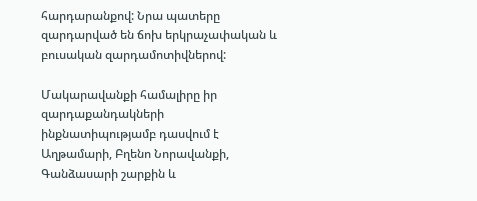հարդարանքով: Նրա պատերը զարդարված են ճոխ երկրաչափական և բուսական զարդամոտիվներով:

Մակարավանքի համալիրը իր զարդաքանդակների ինքնատիպությամբ դասվում է Աղթամարի, Բղենո Նորավանքի, Գանձասարի շարքին և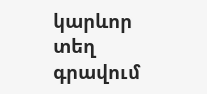կարևոր տեղ գրավում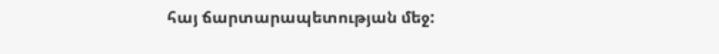հայ ճարտարապետության մեջ: